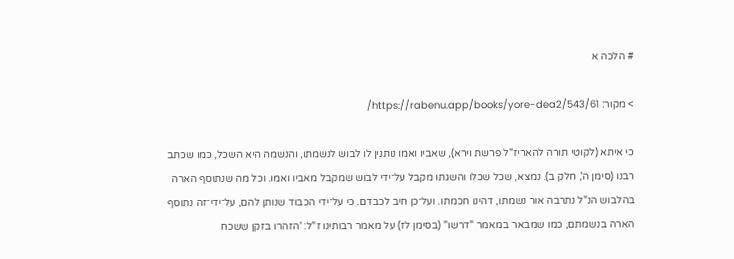# הלכה א

> מקור: https://rabenu.app/books/yore-dea2/543/61/

כי איתא (לקוטי תורה להאריז"ל פרשת וירא), שאביו ואמו נותנין לו לבוש לנשמתו, והנשמה היא השכל, כמו שכתב רבנו (סימן ה', חלק ב). נמצא, שכל שכלו והשגתו מקבל על־ידי לבוש שמקבל מאביו ואמו. וכל מה שנתוסף הארה בהלבוש הנ"ל נתרבה אור נשמתו, דהינו חכמתו. ועל־כן חיב לכבדם. כי על־ידי הכבוד שנותן להם, על־ידי־זה נתוסף הארה בנשמתם, כמו שמבאר במאמר "דרשו" (בסימן לז) על מאמר רבותינו ז"ל: 'הזהרו בזקן ששכח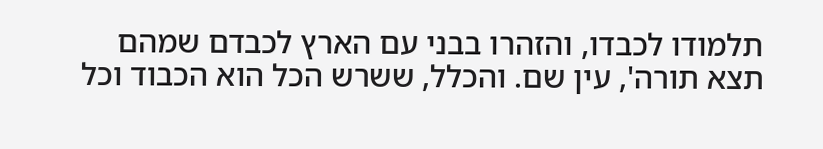תלמודו לכבדו, והזהרו בבני עם הארץ לכבדם שמהם תצא תורה', עין שם. והכלל, ששרש הכל הוא הכבוד וכל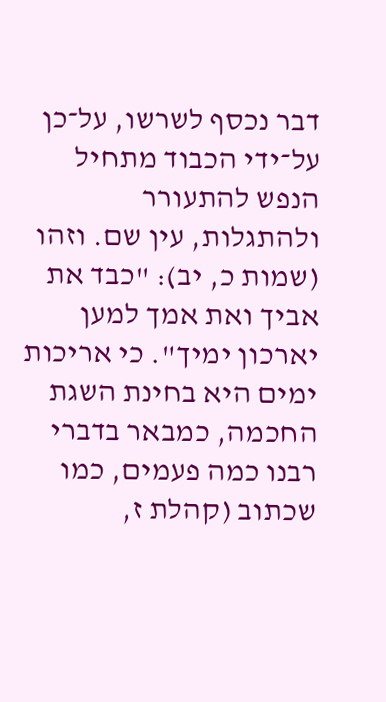דבר נכסף לשרשו, על־כן על־ידי הכבוד מתחיל הנפש להתעורר ולהתגלות, עין שם. וזהו (שמות כ, יב): "כבד את אביך ואת אמך למען יארכון ימיך". כי אריכות ימים היא בחינת השגת החכמה, כמבאר בדברי רבנו כמה פעמים, כמו שכתוב (קהלת ז,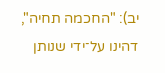יב): "החכמה תחיה", דהינו על־ידי שנותן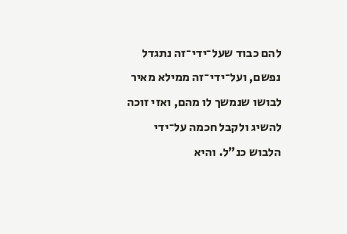להם כבוד שעל־ידי־זה נתגדל נפשם, ועל־ידי־זה ממילא מאיר לבושו שנמשך לו מהם, ואזי זוכה להשיג ולקבל חכמה על־ידי הלבוש כנ"ל. והיא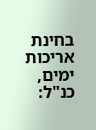בחינת אריכות ימים, כנ"ל: